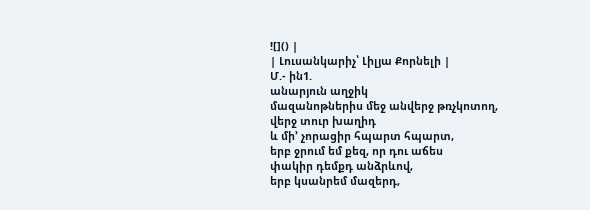![]() |
| Լուսանկարիչ՝ Լիլյա Քորնելի |
Մ.- ին1.
անարյուն աղջիկ
մազանոթներիս մեջ անվերջ թռչկոտող,
վերջ տուր խաղիդ
և մի’ չորացիր հպարտ հպարտ,
երբ ջրում եմ քեզ, որ դու աճես
փակիր դեմքդ անձրևով,
երբ կսանրեմ մազերդ,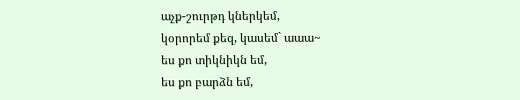աչք-շուրթդ կներկեմ,
կօրորեմ քեզ, կասեմ` աաա~
ես քո տիկնիկն եմ,
ես քո բարձն եմ,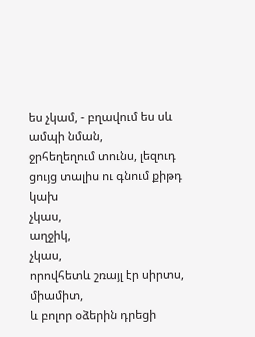ես չկամ, - բղավում ես սև ամպի նման,
ջրհեղեղում տունս, լեզուդ ցույց տալիս ու գնում քիթդ կախ
չկաս,
աղջիկ,
չկաս,
որովհետև շռայլ էր սիրտս, միամիտ,
և բոլոր օձերին դրեցի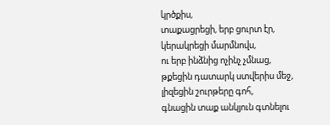կրծքիս,
տաքացրեցի, երբ ցուրտ էր,
կերակրեցի մարմնովս,
ու երբ ինձնից ոչինչ չմնաց,
թքեցին դատարկ ստվերիս մեջ,
լիզեցին շուրթերը գոհ,
գնացին տաք անկյուն գտնելու